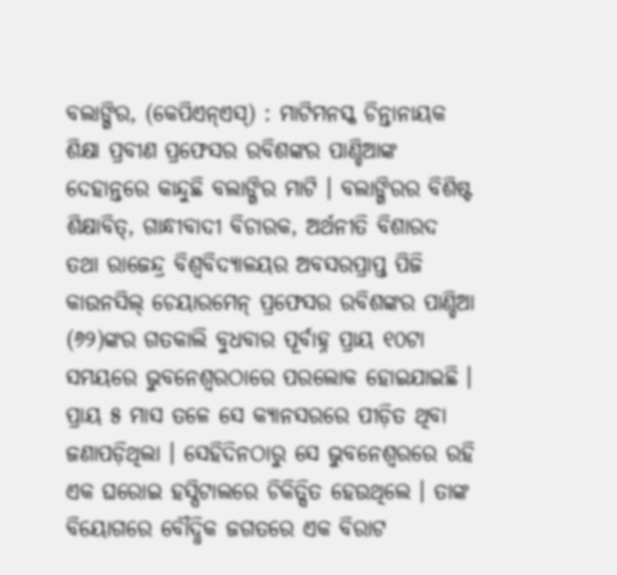ବଲାଙ୍ଗିର, (କେପିଏନ୍ଏସ୍) : ମାଟିମନସ୍କ ଚିନ୍ତାନାୟକ ଶିକ୍ଷା ପ୍ରବୀଣ ପ୍ରଫେସର ରବିଶଙ୍କର ପାଣ୍ଡିଆଙ୍କ ଦେହାନ୍ତରେ କାନ୍ଦୁଛି ବଲାଙ୍ଗିର ମାଟି । ବଲାଙ୍ଗିରର ବିଶିଷ୍ଟ ଶିକ୍ଷାବିତ୍, ଗାନ୍ଧୀବାଦୀ ବିଚାରକ, ଅର୍ଥନୀତି ବିଶାରଦ ତଥା ରାଜେନ୍ଦ୍ର ବିଶ୍ୱବିଦ୍ୟାଳୟର ଅବସରପ୍ରାପ୍ତ ପିଜି କାଉନସିଲ୍ ଚେୟାରମେନ୍ ପ୍ରଫେସର ରବିଶଙ୍କର ପାଣ୍ଡିଆ (୬୨)ଙ୍କର ଗତକାଲି ବୁଧବାର ପୂର୍ବାହ୍ନ ପ୍ରାୟ ୧୦ଟା ସମୟରେ ଭୁବନେଶ୍ୱରଠାରେ ପରଲୋକ ହୋଇଯାଇଛି । ପ୍ରାୟ ୫ ମାସ ତଳେ ସେ କ୍ୟାନସରରେ ପୀଡ଼ିତ ଥିବା ଜଣାପଡ଼ିଥିଲା । ସେହିଦିନଠାରୁ ସେ ଭୁବନେଶ୍ୱରରେ ରହି ଏକ ଘରୋଇ ହସ୍ପିଟାଲରେ ଚିକିତ୍ସିତ ହେଉଥିଲେ । ତାଙ୍କ ବିୟୋଗରେ ବୌଦ୍ଧିକ ଜଗତରେ ଏକ ବିରାଟ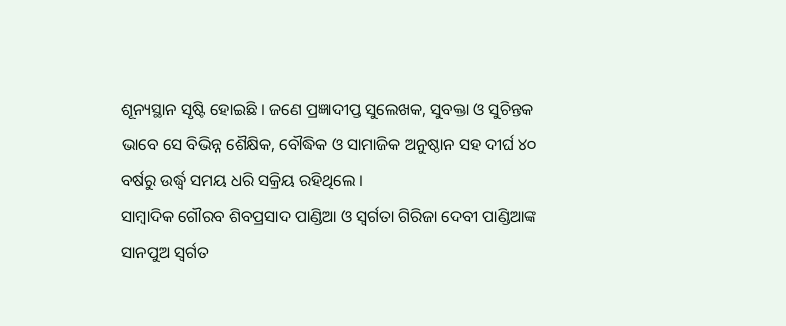ଶୂନ୍ୟସ୍ଥାନ ସୃଷ୍ଟି ହୋଇଛି । ଜଣେ ପ୍ରଜ୍ଞାଦୀପ୍ତ ସୁଲେଖକ, ସୁବକ୍ତା ଓ ସୁଚିନ୍ତକ ଭାବେ ସେ ବିଭିନ୍ନ ଶୈକ୍ଷିକ, ବୌଦ୍ଧିକ ଓ ସାମାଜିକ ଅନୁଷ୍ଠାନ ସହ ଦୀର୍ଘ ୪୦ ବର୍ଷରୁ ଉର୍ଦ୍ଧ୍ଵ ସମୟ ଧରି ସକ୍ରିୟ ରହିଥିଲେ ।
ସାମ୍ବାଦିକ ଗୌରବ ଶିବପ୍ରସାଦ ପାଣ୍ଡିଆ ଓ ସ୍ୱର୍ଗତା ଗିରିଜା ଦେବୀ ପାଣ୍ଡିଆଙ୍କ ସାନପୁଅ ସ୍ୱର୍ଗତ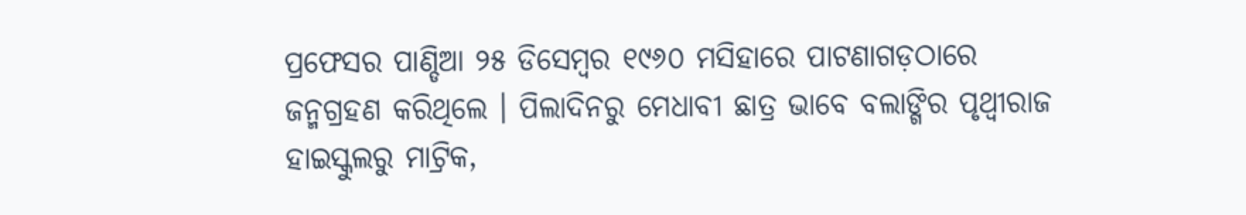ପ୍ରଫେସର ପାଣ୍ଡିଆ ୨୫ ଡିସେମ୍ବର ୧୯୬୦ ମସିହାରେ ପାଟଣାଗଡ଼ଠାରେ ଜନ୍ମଗ୍ରହଣ କରିଥିଲେ । ପିଲାଦିନରୁ ମେଧାବୀ ଛାତ୍ର ଭାବେ ବଲାଙ୍ଗିର ପୃଥ୍ୱୀରାଜ ହାଇସ୍କୁଲରୁ ମାଟ୍ରିକ,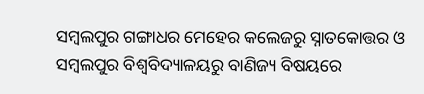ସମ୍ବଲପୁର ଗଙ୍ଗାଧର ମେହେର କଲେଜରୁ ସ୍ନାତକୋତ୍ତର ଓ ସମ୍ବଲପୁର ବିଶ୍ୱବିଦ୍ୟାଳୟରୁ ବାଣିଜ୍ୟ ବିଷୟରେ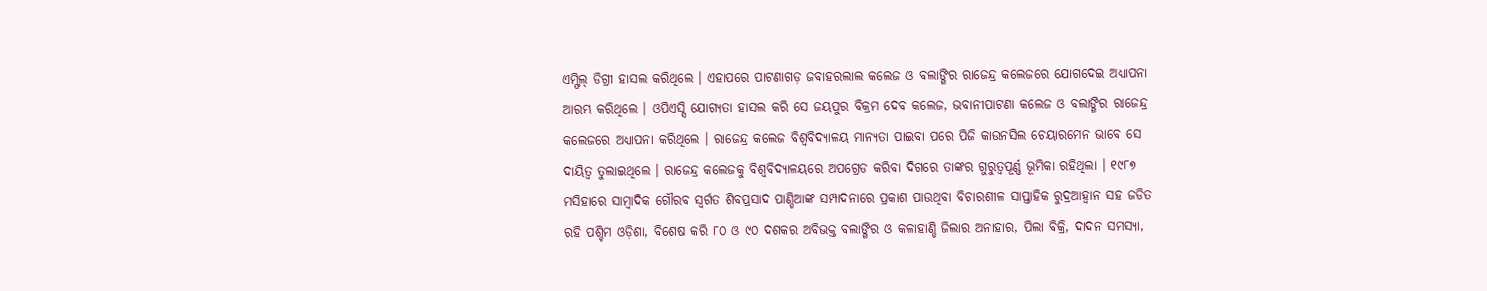ଏମ୍ଫିଲ୍ ଡିଗ୍ରୀ ହାସଲ କରିଥିଲେ । ଏହାପରେ ପାଟଣାଗଡ଼ ଜବାହରଲାଲ କଲେଜ ଓ ବଲାଙ୍ଗିର ରାଜେନ୍ଦ୍ର କଲେଜରେ ଯୋଗଦେଇ ଅଧ୍ୟାପନା ଆରମ୍ଭ କରିଥିଲେ । ଓପିଏସ୍ସି ଯୋଗ୍ୟତା ହାସଲ କରି ସେ ଜୟପୁର ବିକ୍ରମ ଦେବ କଲେଜ, ଭବାନୀପାଟଣା କଲେଜ ଓ ବଲାଙ୍ଗିର ରାଜେନ୍ଦ୍ର କଲେଜରେ ଅଧ୍ୟାପନା କରିଥିଲେ । ରାଜେନ୍ଦ୍ର କଲେଜ ବିଶ୍ୱବିଦ୍ୟାଳୟ ମାନ୍ୟତା ପାଇବା ପରେ ପିଜି କାଉନସିଲ ଚେୟାରମେନ ଭାବେ ସେ ଦାୟିତ୍ଵ ତୁଲାଇଥିଲେ । ରାଜେନ୍ଦ୍ର କଲେଜକୁ ବିଶ୍ୱବିଦ୍ୟାଳୟରେ ଅପଗ୍ରେଡ କରିବା ଦିଗରେ ତାଙ୍କର ଗୁରୁତ୍ୱପୂର୍ଣ୍ଣ ଭୂମିକା ରହିଥିଲା । ୧୯୮୭ ମସିହାରେ ସାମ୍ବାଦିକ ଗୌରବ ସ୍ୱର୍ଗତ ଶିବପ୍ରସାଦ ପାଣ୍ଡିଆଙ୍କ ସମ୍ପାଦନାରେ ପ୍ରକାଶ ପାଉଥିବା ବିଚାରଶୀଳ ସାପ୍ତାହିକ ରୁଦ୍ରଆହ୍ୱାନ ସହ ଜଡିତ ରହି ପଶ୍ଚିମ ଓଡ଼ିଶା, ବିଶେଷ କରି ୮୦ ଓ ୯୦ ଦଶକର ଅବିଭକ୍ତ ବଲାଙ୍ଗିର ଓ କଳାହାଣ୍ଡି ଜିଲାର ଅନାହାର, ପିଲା ବିକ୍ରି, ଦାଦନ ସମସ୍ୟା,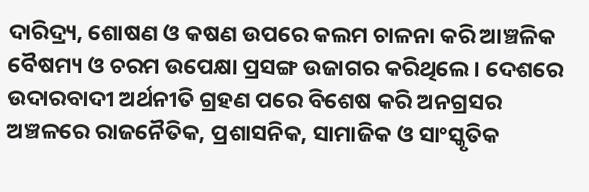ଦାରିଦ୍ର୍ୟ, ଶୋଷଣ ଓ କଷଣ ଉପରେ କଲମ ଚାଳନା କରି ଆଞ୍ଚଳିକ ବୈଷମ୍ୟ ଓ ଚରମ ଉପେକ୍ଷା ପ୍ରସଙ୍ଗ ଉଜାଗର କରିଥିଲେ । ଦେଶରେ ଉଦାରବାଦୀ ଅର୍ଥନୀତି ଗ୍ରହଣ ପରେ ବିଶେଷ କରି ଅନଗ୍ରସର ଅଞ୍ଚଳରେ ରାଜନୈତିକ, ପ୍ରଶାସନିକ, ସାମାଜିକ ଓ ସାଂସ୍କୃତିକ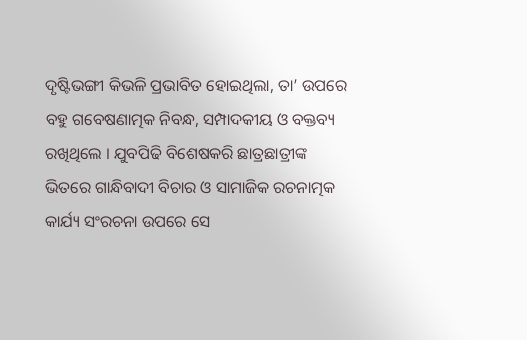ଦୃଷ୍ଟିଭଙ୍ଗୀ କିଭଳି ପ୍ରଭାବିତ ହୋଇଥିଲା, ତା’ ଉପରେ ବହୁ ଗବେଷଣାତ୍ମକ ନିବନ୍ଧ, ସମ୍ପାଦକୀୟ ଓ ବକ୍ତବ୍ୟ ରଖିଥିଲେ । ଯୁବପିଢି ବିଶେଷକରି ଛାତ୍ରଛାତ୍ରୀଙ୍କ ଭିତରେ ଗାନ୍ଧିବାଦୀ ବିଚାର ଓ ସାମାଜିକ ରଚନାତ୍ମକ କାର୍ଯ୍ୟ ସଂରଚନା ଉପରେ ସେ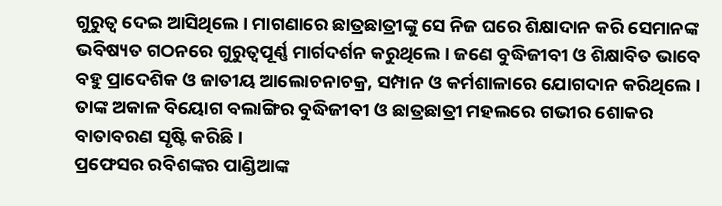ଗୁରୁତ୍ୱ ଦେଇ ଆସିଥିଲେ । ମାଗଣାରେ ଛାତ୍ରଛାତ୍ରୀଙ୍କୁ ସେ ନିଜ ଘରେ ଶିକ୍ଷାଦାନ କରି ସେମାନଙ୍କ ଭବିଷ୍ୟତ ଗଠନରେ ଗୁରୁତ୍ୱପୂର୍ଣ୍ଣ ମାର୍ଗଦର୍ଶନ କରୁଥିଲେ । ଜଣେ ବୁଦ୍ଧିଜୀବୀ ଓ ଶିକ୍ଷାବିତ ଭାବେ ବହୁ ପ୍ରାଦେଶିକ ଓ ଜାତୀୟ ଆଲୋଚନାଚକ୍ର, ସମ୍ପାନ ଓ କର୍ମଶାଳାରେ ଯୋଗଦାନ କରିଥିଲେ । ତାଙ୍କ ଅକାଳ ବିୟୋଗ ବଲାଙ୍ଗିର ବୁଦ୍ଧିଜୀବୀ ଓ ଛାତ୍ରଛାତ୍ରୀ ମହଲରେ ଗଭୀର ଶୋକର ବାତାବରଣ ସୃଷ୍ଟି କରିଛି ।
ପ୍ରଫେସର ରବିଶଙ୍କର ପାଣ୍ଡିଆଙ୍କ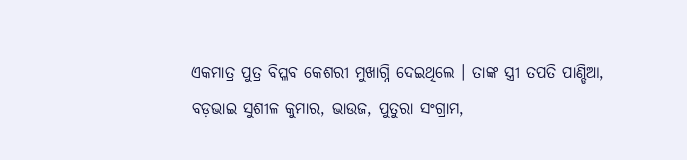ଏକମାତ୍ର ପୁତ୍ର ବିପ୍ଳବ କେଶରୀ ମୁଖାଗ୍ନି ଦେଇଥିଲେ । ତାଙ୍କ ସ୍ତ୍ରୀ ତପତି ପାଣ୍ଡିଆ, ବଡ଼ଭାଇ ସୁଶୀଳ କୁମାର, ଭାଉଜ, ପୁତୁରା ସଂଗ୍ରାମ,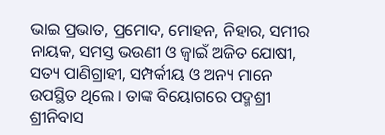ଭାଇ ପ୍ରଭାତ, ପ୍ରମୋଦ, ମୋହନ, ନିହାର, ସମୀର ନାୟକ, ସମସ୍ତ ଭଉଣୀ ଓ ଜ୍ୱାଇଁ ଅଜିତ ଯୋଷୀ, ସତ୍ୟ ପାଣିଗ୍ରାହୀ, ସମ୍ପର୍କୀୟ ଓ ଅନ୍ୟ ମାନେ ଉପସ୍ଥିତ ଥିଲେ । ତାଙ୍କ ବିୟୋଗରେ ପଦ୍ମଶ୍ରୀ ଶ୍ରୀନିବାସ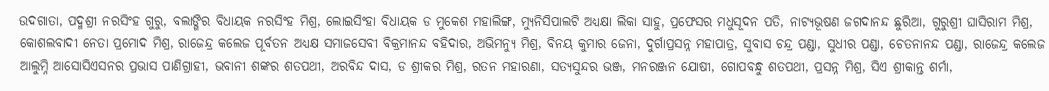ଉଦଗାତା, ପଦ୍ମଶ୍ରୀ ନରସିଂହ ଗୁରୁ, ବଲାଙ୍ଗିର ବିଧାୟକ ନରସିଂହ ମିଶ୍ର, ଲୋଇସିଂହା ବିଧାୟକ ଡ ମୁକେଶ ମହାଲିଙ୍ଗ, ମ୍ୟୁନିସିପାଲଟି ଅଧ୍ୟକ୍ଷା ଲିକା ସାହୁ, ପ୍ରଫେସର ମଧୁସୂଦନ ପତି, ନାଟ୍ୟଭୂଷଣ ଜଗଦାନନ୍ଦ ଛୁରିଆ, ଗୁରୁଶ୍ରୀ ଘାସିରାମ ମିଶ୍ର, କୋଶଲବାଦୀ ନେତା ପ୍ରମୋଦ ମିଶ୍ର, ରାଜେନ୍ଦ୍ର କଲେଜ ପୂର୍ବତନ ଅଧ୍ୟକ୍ଷ ସମାଜସେବୀ ବିକ୍ରମାନନ୍ଦ ବହିଦାର, ଅଭିମନ୍ୟୁ ମିଶ୍ର, ବିନୟ କୁମାର ଜେନା, ଦୁର୍ଗାପ୍ରସନ୍ନ ମହାପାତ୍ର, ସୁବାସ ଚନ୍ଦ୍ର ପଣ୍ଡା, ସୁଧୀର ପଣ୍ଡା, ଚେତନାନନ୍ଦ ପଣ୍ଡା, ରାଜେନ୍ଦ୍ର କଲେଜ ଆଲୁମ୍ନି ଆସୋସିଏସନର ପ୍ରଭାସ ପାଣିଗ୍ରାହୀ, ଭବାନୀ ଶଙ୍କର ଶତପଥୀ, ଅରବିନ୍ଦ ଦାସ, ଡ ଶ୍ରୀକର ମିଶ୍ର, ରତନ ମହାରଣା, ସତ୍ୟସୁନ୍ଦର ଭଞ୍ଜ, ମନରଞ୍ଜନ ଯୋଷୀ, ଗୋପବନ୍ଧୁ ଶତପଥୀ, ପ୍ରସନ୍ନ ମିଶ୍ର, ସିଏ ଶ୍ରୀକାନ୍ତ ଶର୍ମା,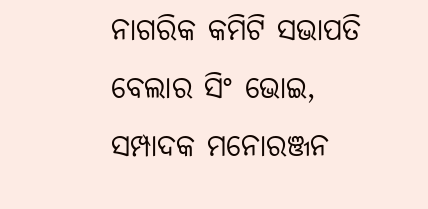ନାଗରିକ କମିଟି ସଭାପତି ବେଲାର ସିଂ ଭୋଇ, ସମ୍ପାଦକ ମନୋରଞ୍ଜନ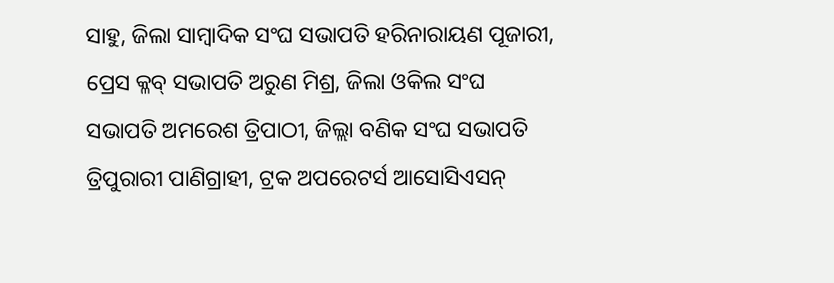ସାହୁ, ଜିଲା ସାମ୍ବାଦିକ ସଂଘ ସଭାପତି ହରିନାରାୟଣ ପୂଜାରୀ, ପ୍ରେସ କ୍ଳବ୍ ସଭାପତି ଅରୁଣ ମିଶ୍ର, ଜିଲା ଓକିଲ ସଂଘ ସଭାପତି ଅମରେଶ ତ୍ରିପାଠୀ, ଜିଲ୍ଲା ବଣିକ ସଂଘ ସଭାପତି ତ୍ରିପୁରାରୀ ପାଣିଗ୍ରାହୀ, ଟ୍ରକ ଅପରେଟର୍ସ ଆସୋସିଏସନ୍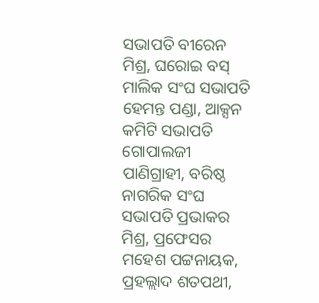ସଭାପତି ବୀରେନ ମିଶ୍ର, ଘରୋଇ ବସ୍ ମାଲିକ ସଂଘ ସଭାପତି ହେମନ୍ତ ପଣ୍ଡା, ଆକ୍ସନ କମିଟି ସଭାପତି ଗୋପାଲଜୀ ପାଣିଗ୍ରାହୀ, ବରିଷ୍ଠ ନାଗରିକ ସଂଘ ସଭାପତି ପ୍ରଭାକର ମିଶ୍ର, ପ୍ରଫେସର ମହେଶ ପଟ୍ଟନାୟକ, ପ୍ରହଲ୍ଲାଦ ଶତପଥୀ,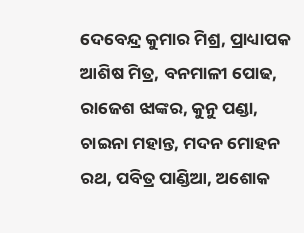ଦେବେନ୍ଦ୍ର କୁମାର ମିଶ୍ର, ପ୍ରାଧ୍ୟାପକ ଆଶିଷ ମିତ୍ର, ବନମାଳୀ ପୋଢ, ରାଜେଶ ଝାଙ୍କର, କୁନୁ ପଣ୍ଡା, ଚାଇନା ମହାନ୍ତ, ମଦନ ମୋହନ ରଥ, ପବିତ୍ର ପାଣ୍ଡିଆ, ଅଶୋକ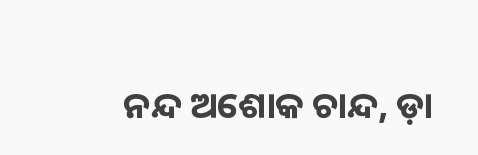ନନ୍ଦ ଅଶୋକ ଚାନ୍ଦ, ଡ଼ା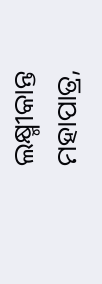ଲକ୍ଷ୍ମୀକାନ୍ତ ମହାପାତ୍ର,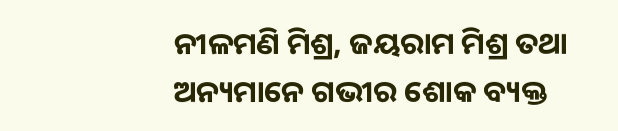ନୀଳମଣି ମିଶ୍ର, ଜୟରାମ ମିଶ୍ର ତଥା ଅନ୍ୟମାନେ ଗଭୀର ଶୋକ ବ୍ୟକ୍ତ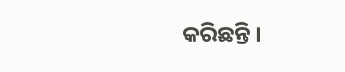କରିଛନ୍ତି ।